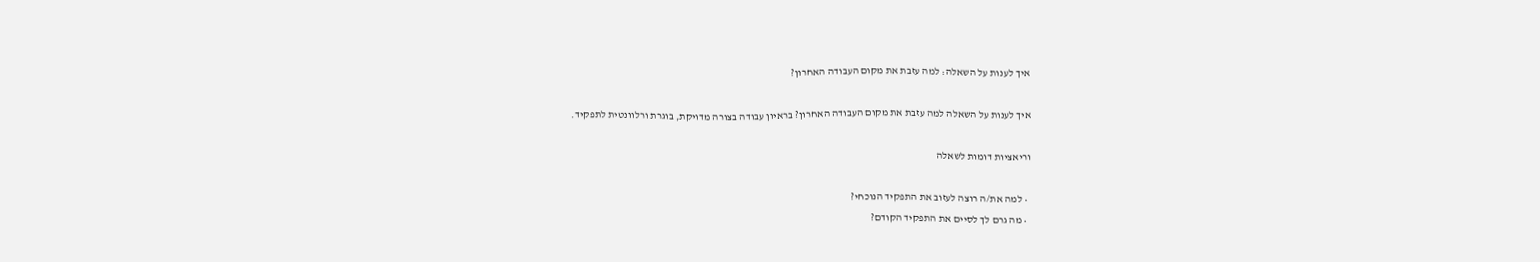איך לענות על השאלה: למה עזבת את מקום העבודה האחרון?

איך לענות על השאלה למה עזבת את מקום העבודה האחרון? בראיון עבודה בצורה מדויקת, בוגרת ורלוונטית לתפקיד.

וריאציות דומות לשאלה

  • למה את/ה רוצה לעזוב את התפקיד הנוכחי?
  • מה גרם לך לסיים את התפקיד הקודם?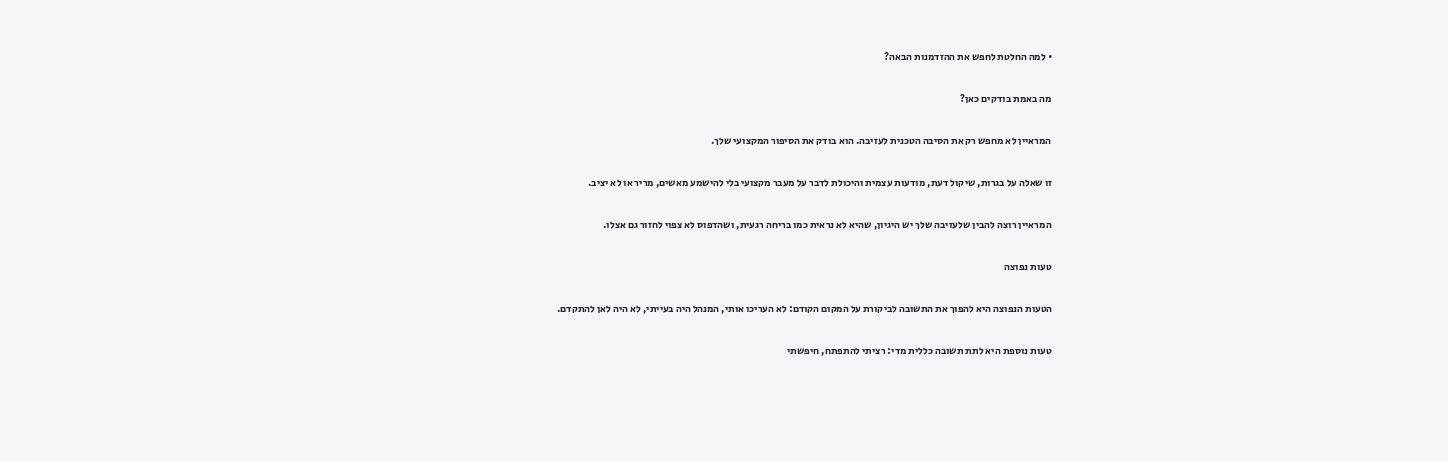• למה החלטת לחפש את ההזדמנות הבאה?

מה באמת בודקים כאן?

המראיין לא מחפש רק את הסיבה הטכנית לעזיבה. הוא בודק את הסיפור המקצועי שלך.

זו שאלה על בגרות, שיקול דעת, מודעות עצמית והיכולת לדבר על מעבר מקצועי בלי להישמע מאשים, מריר או לא יציב.

המראיין רוצה להבין שלעזיבה שלך יש היגיון, שהיא לא נראית כמו בריחה רגעית, ושהדפוס לא צפוי לחזור גם אצלו.

טעות נפוצה

הטעות הנפוצה היא להפוך את התשובה לביקורת על המקום הקודם: לא העריכו אותי, המנהל היה בעייתי, לא היה לאן להתקדם.

טעות נוספת היא לתת תשובה כללית מדי: רציתי להתפתח, חיפשתי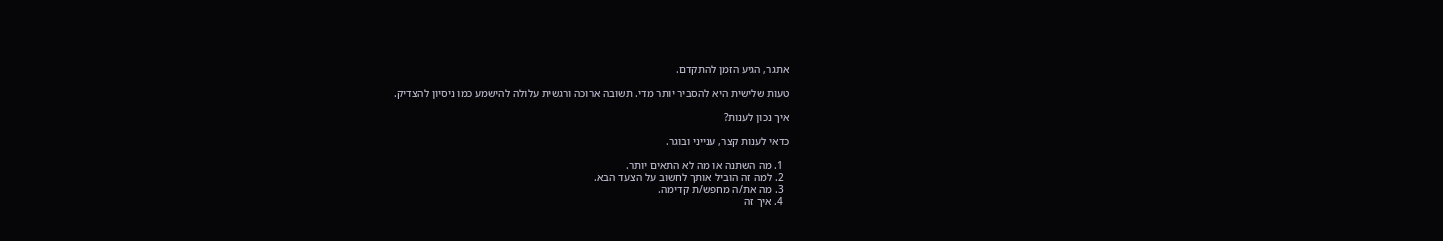אתגר, הגיע הזמן להתקדם.

טעות שלישית היא להסביר יותר מדי. תשובה ארוכה ורגשית עלולה להישמע כמו ניסיון להצדיק.

איך נכון לענות?

כדאי לענות קצר, ענייני ובוגר.

  1. מה השתנה או מה לא התאים יותר.
  2. למה זה הוביל אותך לחשוב על הצעד הבא.
  3. מה את/ה מחפש/ת קדימה.
  4. איך זה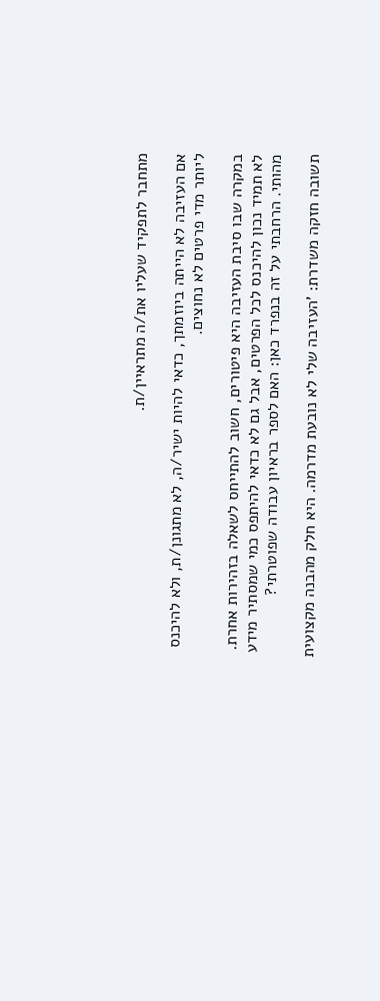מתחבר לתפקיד שעליו את/ה מתראיין/ת.

אם העזיבה לא הייתה ביוזמתך, כדאי להיות ישיר/ה, לא מתגונן/ת, ולא להיכנס ליותר מדי פרטים לא נחוצים.

במקרה שבו סיבת העזיבה היא פיטורים, חשוב להתייחס לשאלה בזהירות אחרת. לא תמיד נכון להיכנס לכל הפרטים, אבל גם לא כדאי להיתפס כמי שמסתיר מידע מהותי. הרחבתי על זה בנפרד כאן: האם לספר בראיון עבודה שפוטרתי?

תשובה חזקה משדרת: 'העזיבה שלי לא נובעת מדרמה. היא חלק מהבנה מקצועית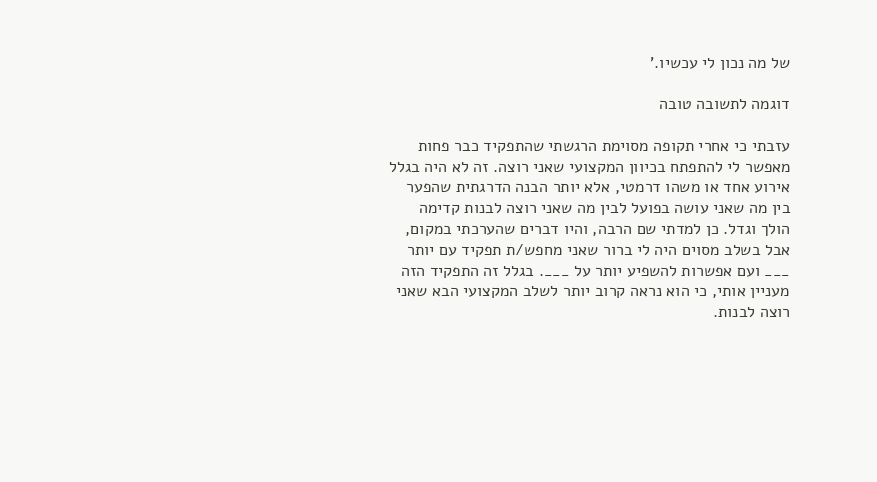של מה נכון לי עכשיו.'

דוגמה לתשובה טובה

עזבתי כי אחרי תקופה מסוימת הרגשתי שהתפקיד כבר פחות מאפשר לי להתפתח בכיוון המקצועי שאני רוצה. זה לא היה בגלל אירוע אחד או משהו דרמטי, אלא יותר הבנה הדרגתית שהפער בין מה שאני עושה בפועל לבין מה שאני רוצה לבנות קדימה הולך וגדל. כן למדתי שם הרבה, והיו דברים שהערכתי במקום, אבל בשלב מסוים היה לי ברור שאני מחפש/ת תפקיד עם יותר ___ ועם אפשרות להשפיע יותר על ___. בגלל זה התפקיד הזה מעניין אותי, כי הוא נראה קרוב יותר לשלב המקצועי הבא שאני רוצה לבנות.